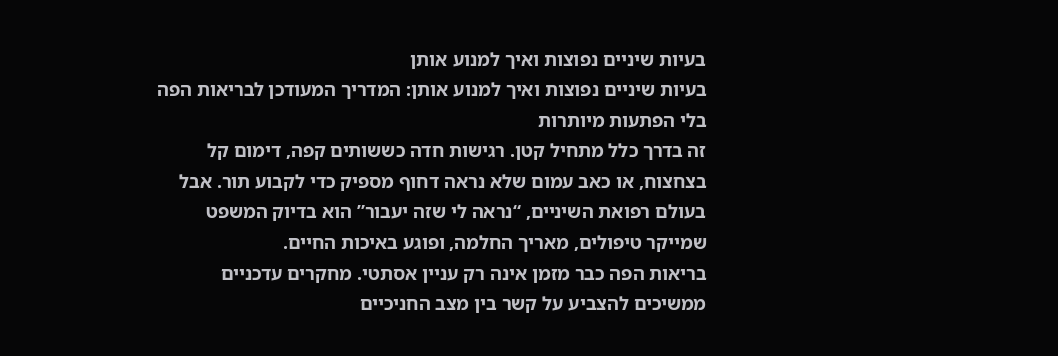בעיות שיניים נפוצות ואיך למנוע אותן
בעיות שיניים נפוצות ואיך למנוע אותן: המדריך המעודכן לבריאות הפה בלי הפתעות מיותרות
זה בדרך כלל מתחיל קטן. רגישות חדה כששותים קפה, דימום קל בצחצוח, או כאב עמום שלא נראה דחוף מספיק כדי לקבוע תור. אבל בעולם רפואת השיניים, “נראה לי שזה יעבור” הוא בדיוק המשפט שמייקר טיפולים, מאריך החלמה, ופוגע באיכות החיים.
בריאות הפה כבר מזמן אינה רק עניין אסתטי. מחקרים עדכניים ממשיכים להצביע על קשר בין מצב החניכיים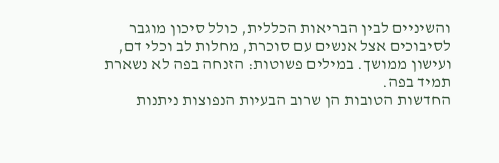והשיניים לבין הבריאות הכללית, כולל סיכון מוגבר לסיבוכים אצל אנשים עם סוכרת, מחלות לב וכלי דם, ועישון ממושך. במילים פשוטות: הזנחה בפה לא נשארת תמיד בפה.
החדשות הטובות הן שרוב הבעיות הנפוצות ניתנות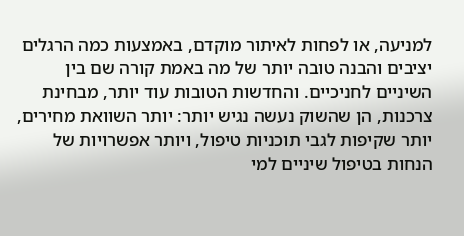למניעה, או לפחות לאיתור מוקדם, באמצעות כמה הרגלים יציבים והבנה טובה יותר של מה באמת קורה שם בין השיניים לחניכיים. והחדשות הטובות עוד יותר, מבחינת צרכנות, הן שהשוק נעשה נגיש יותר: יותר השוואת מחירים, יותר שקיפות לגבי תוכניות טיפול, ויותר אפשרויות של הנחות בטיפול שיניים למי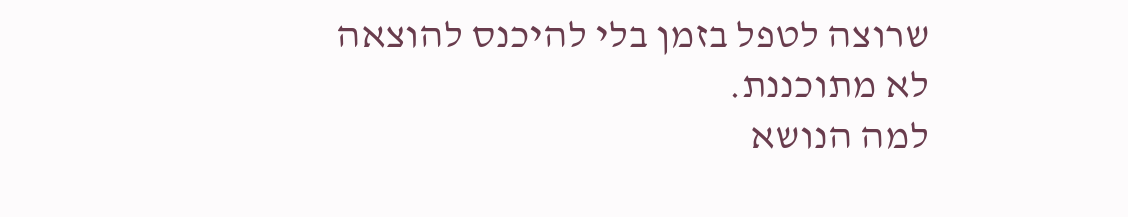שרוצה לטפל בזמן בלי להיכנס להוצאה לא מתוכננת.
למה הנושא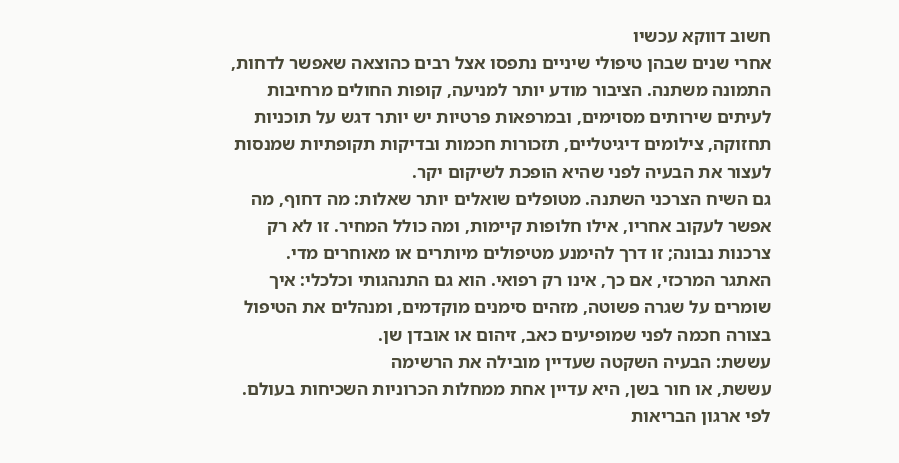חשוב דווקא עכשיו
אחרי שנים שבהן טיפולי שיניים נתפסו אצל רבים כהוצאה שאפשר לדחות, התמונה משתנה. הציבור מודע יותר למניעה, קופות החולים מרחיבות לעיתים שירותים מסוימים, ובמרפאות פרטיות יש יותר דגש על תוכניות תחזוקה, צילומים דיגיטליים, תזכורות חכמות ובדיקות תקופתיות שמנסות לעצור את הבעיה לפני שהיא הופכת לשיקום יקר.
גם השיח הצרכני השתנה. מטופלים שואלים יותר שאלות: מה דחוף, מה אפשר לעקוב אחריו, אילו חלופות קיימות, ומה כולל המחיר. זו לא רק צרכנות נבונה; זו דרך להימנע מטיפולים מיותרים או מאוחרים מדי.
האתגר המרכזי, אם כך, אינו רק רפואי. הוא גם התנהגותי וכלכלי: איך שומרים על שגרה פשוטה, מזהים סימנים מוקדמים, ומנהלים את הטיפול בצורה חכמה לפני שמופיעים כאב, זיהום או אובדן שן.
עששת: הבעיה השקטה שעדיין מובילה את הרשימה
עששת, או חור בשן, היא עדיין אחת ממחלות הכרוניות השכיחות בעולם. לפי ארגון הבריאות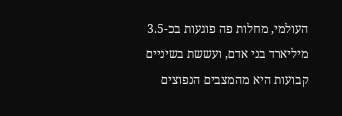העולמי, מחלות פה פוגעות בכ-3.5 מיליארד בני אדם, ועששת בשיניים קבועות היא מהמצבים הנפוצים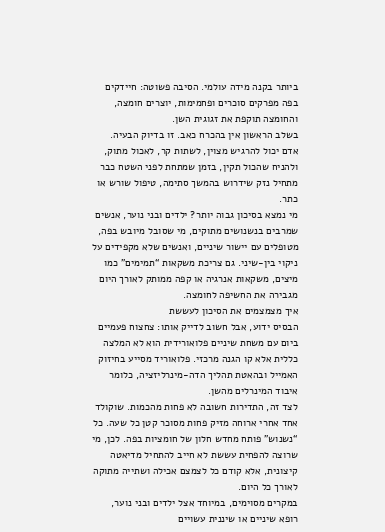ביותר בקנה מידה עולמי. הסיבה פשוטה: חיידקים בפה מפרקים סוכרים ופחמימות, יוצרים חומצה, והחומצה תוקפת את זגוגית השן.
בשלב הראשון אין בהכרח כאב. זו בדיוק הבעיה. אדם יכול להרגיש מצוין, לשתות קר, לאכול מתוק, ולהניח שהכול תקין, בזמן שמתחת לפני השטח כבר מתחיל נזק שידרוש בהמשך סתימה, טיפול שורש או כתר.
מי נמצא בסיכון גבוה יותר? ילדים ובני נוער, אנשים שמרבים בנשנושים מתוקים, מי שסובל מיובש בפה, מטופלים עם יישור שיניים, ואנשים שלא מקפידים על ניקוי בין-שיני. גם צריכת משקאות “תמימים” כמו מיצים, משקאות אנרגיה או קפה ממותק לאורך היום מגבירה את החשיפה לחומצה.
איך מצמצמים את הסיכון לעששת
הבסיס ידוע, אבל חשוב לדייק אותו: צחצוח פעמיים ביום עם משחת שיניים פלואורידית הוא לא המלצה כללית אלא קו הגנה מרכזי. פלואוריד מסייע בחיזוק האמייל ובהאטת תהליך הדה-מינרליזציה, כלומר איבוד המינרלים מהשן.
לצד זה, התדירות חשובה לא פחות מהכמות. שוקולד אחד אחרי ארוחה מזיק פחות מסוכר קטן כל שעה. כל “נשנוש” פותח מחדש חלון של חומציות בפה. לכן, מי שרוצה להפחית עששת לא חייב להתחיל מדיאטה קיצונית, אלא קודם כל לצמצם אכילה ושתייה מתוקה לאורך כל היום.
במקרים מסוימים, במיוחד אצל ילדים ובני נוער, רופא שיניים או שיננית עשויים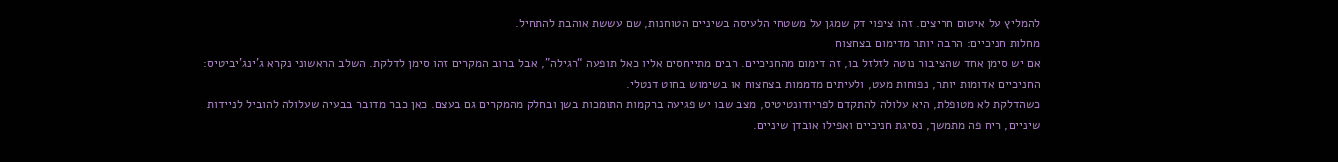להמליץ על איטום חריצים. זהו ציפוי דק שמגן על משטחי הלעיסה בשיניים הטוחנות, שם עששת אוהבת להתחיל.
מחלות חניכיים: הרבה יותר מדימום בצחצוח
אם יש סימן אחד שהציבור נוטה לזלזל בו, זה דימום מהחניכיים. רבים מתייחסים אליו כאל תופעה “רגילה”, אבל ברוב המקרים זהו סימן לדלקת. השלב הראשוני נקרא ג’ינג’יביטיס: החניכיים אדומות יותר, נפוחות מעט, ולעיתים מדממות בצחצוח או בשימוש בחוט דנטלי.
כשהדלקת לא מטופלת, היא עלולה להתקדם לפריודונטיטיס, מצב שבו יש פגיעה ברקמות התומכות בשן ובחלק מהמקרים גם בעצם. כאן כבר מדובר בבעיה שעלולה להוביל לניידות שיניים, ריח פה מתמשך, נסיגת חניכיים ואפילו אובדן שיניים.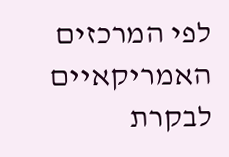לפי המרכזים האמריקאיים לבקרת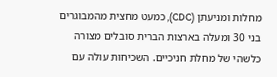מחלות ומניעתן (CDC), כמעט מחצית מהמבוגרים בני 30 ומעלה בארצות הברית סובלים מצורה כלשהי של מחלת חניכיים. השכיחות עולה עם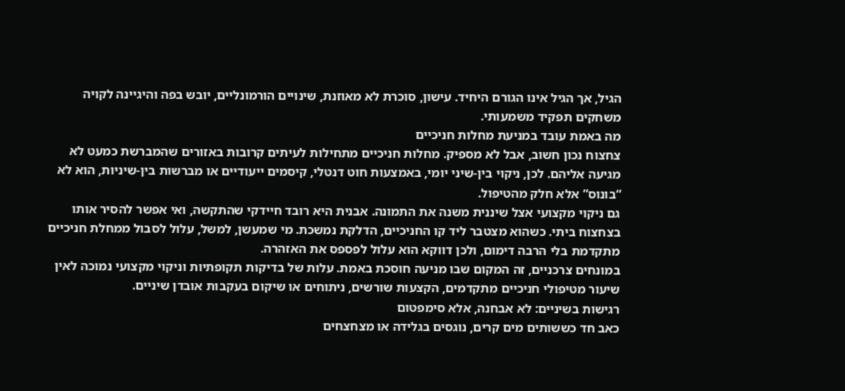הגיל, אך הגיל אינו הגורם היחיד. עישון, סוכרת לא מאוזנת, שינויים הורמונליים, יובש בפה והיגיינה לקויה משחקים תפקיד משמעותי.
מה באמת עובד במניעת מחלות חניכיים
צחצוח נכון חשוב, אבל לא מספיק. מחלות חניכיים מתחילות לעיתים קרובות באזורים שהמברשת כמעט לא מגיעה אליהם. לכן, ניקוי בין-שיני יומי, באמצעות חוט דנטלי, קיסמים ייעודיים או מברשות בין-שיניות, הוא לא “בונוס” אלא חלק מהטיפול.
גם ניקוי מקצועי אצל שיננית משנה את התמונה. אבנית היא רובד חיידקי שהתקשה, ואי אפשר להסיר אותו בצחצוח ביתי. כשהוא מצטבר ליד קו החניכיים, הדלקת נמשכת. מי שמעשן, למשל, עלול לסבול ממחלת חניכיים מתקדמת בלי הרבה דימום, ולכן דווקא הוא עלול לפספס את האזהרה.
במונחים צרכניים, זה המקום שבו מניעה חוסכת באמת. עלות של בדיקות תקופתיות וניקוי מקצועי נמוכה לאין שיעור מטיפולי חניכיים מתקדמים, הקצעות שורשים, ניתוחים או שיקום בעקבות אובדן שיניים.
רגישות בשיניים: לא אבחנה, אלא סימפטום
כאב חד כששותים מים קרים, נוגסים בגלידה או מצחצחים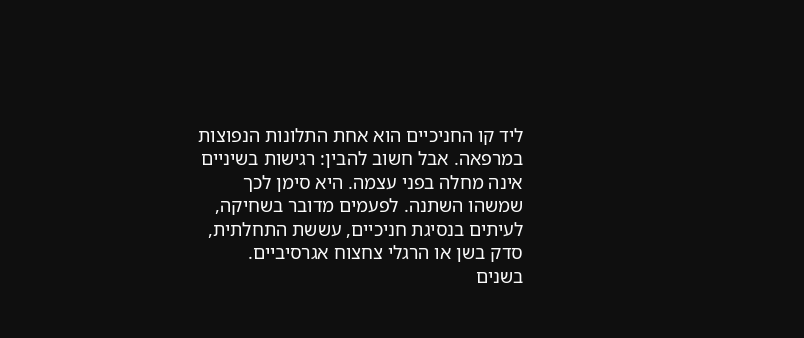ליד קו החניכיים הוא אחת התלונות הנפוצות במרפאה. אבל חשוב להבין: רגישות בשיניים אינה מחלה בפני עצמה. היא סימן לכך שמשהו השתנה. לפעמים מדובר בשחיקה, לעיתים בנסיגת חניכיים, עששת התחלתית, סדק בשן או הרגלי צחצוח אגרסיביים.
בשנים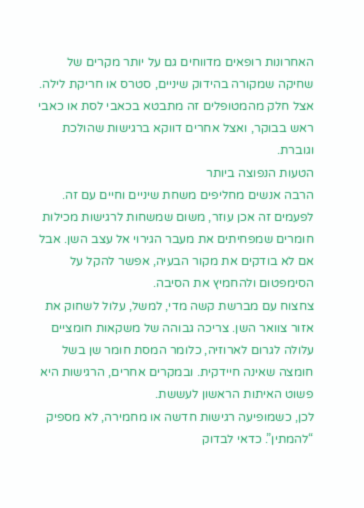האחרונות רופאים מדווחים גם על יותר מקרים של שחיקה שמקורה בהידוק שיניים, סטרס או חריקת לילה. אצל חלק מהמטופלים זה מתבטא בכאבי לסת או כאבי ראש בבוקר, ואצל אחרים דווקא ברגישות שהולכת וגוברת.
הטעות הנפוצה ביותר
הרבה אנשים מחליפים משחת שיניים וחיים עם זה. לפעמים זה אכן עוזר, משום שמשחות לרגישות מכילות חומרים שמפחיתים את מעבר הגירוי אל עצב השן. אבל אם לא בודקים את מקור הבעיה, אפשר להקל על הסימפטום ולהחמיץ את הסיבה.
צחצוח עם מברשת קשה מדי, למשל, עלול לשחוק את אזור צוואר השן. צריכה גבוהה של משקאות חומציים עלולה לגרום לארוזיה, כלומר המסת חומר שן בשל חומצה שאינה חיידקית. ובמקרים אחרים, הרגישות היא פשוט האיתות הראשון לעששת.
לכן, כשמופיעה רגישות חדשה או מחמירה, לא מספיק “להמתין”. כדאי לבדוק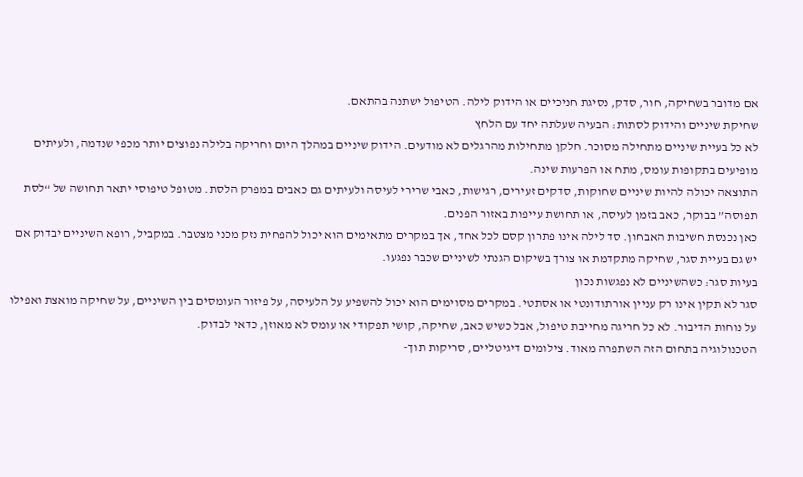אם מדובר בשחיקה, חור, סדק, נסיגת חניכיים או הידוק לילה. הטיפול ישתנה בהתאם.
שחיקת שיניים והידוק לסתות: הבעיה שעלתה יחד עם הלחץ
לא כל בעיית שיניים מתחילה מסוכר. חלקן מתחילות מהרגלים לא מודעים. הידוק שיניים במהלך היום וחריקה בלילה נפוצים יותר מכפי שנדמה, ולעיתים מופיעים בתקופות עומס, מתח או הפרעות שינה.
התוצאה יכולה להיות שיניים שחוקות, סדקים זעירים, רגישות, כאבי שרירי לעיסה ולעיתים גם כאבים במפרק הלסת. מטופל טיפוסי יתאר תחושה של “לסת תפוסה” בבוקר, כאב בזמן לעיסה, או תחושת עייפות באזור הפנים.
כאן נכנסת חשיבות האבחון. סד לילה אינו פתרון קסם לכל אחד, אך במקרים מתאימים הוא יכול להפחית נזק מכני מצטבר. במקביל, רופא השיניים יבדוק אם יש גם בעיית סגר, שחיקה מתקדמת או צורך בשיקום הגנתי לשיניים שכבר נפגעו.
בעיות סגר: כשהשיניים לא נפגשות נכון
סגר לא תקין אינו רק עניין אורתודונטי או אסתטי. במקרים מסוימים הוא יכול להשפיע על הלעיסה, על פיזור העומסים בין השיניים, על שחיקה מואצת ואפילו על נוחות הדיבור. לא כל חריגה מחייבת טיפול, אבל כשיש כאב, שחיקה, קושי תפקודי או עומס לא מאוזן, כדאי לבדוק.
הטכנולוגיה בתחום הזה השתפרה מאוד. צילומים דיגיטליים, סריקות תוך-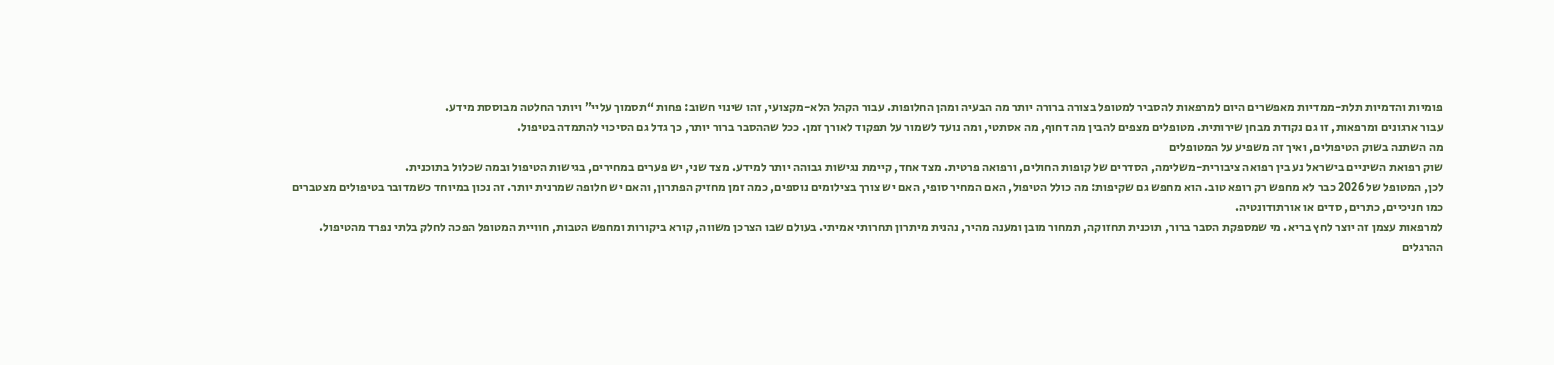פומיות והדמיות תלת-ממדיות מאפשרים היום למרפאות להסביר למטופל בצורה ברורה יותר מה הבעיה ומהן החלופות. עבור הקהל הלא-מקצועי, זהו שינוי חשוב: פחות “תסמוך עליי” ויותר החלטה מבוססת מידע.
עבור ארגונים ומרפאות, זו גם נקודת מבחן שירותית. מטופלים מצפים להבין מה דחוף, מה אסתטי, ומה נועד לשמור על תפקוד לאורך זמן. ככל שההסבר ברור יותר, כך גדל גם הסיכוי להתמדה בטיפול.
מה השתנה בשוק הטיפולים, ואיך זה משפיע על המטופלים
שוק רפואת השיניים בישראל נע בין רפואה ציבורית-משלימה, הסדרים של קופות החולים, ורפואה פרטית. מצד אחד, קיימת נגישות גבוהה יותר למידע. מצד שני, יש פערים במחירים, בגישות הטיפול ובמה שכלול בתוכנית.
לכן, המטופל של 2026 כבר לא מחפש רק רופא טוב. הוא מחפש גם שקיפות: מה כולל הטיפול, האם המחיר סופי, האם יש צורך בצילומים נוספים, כמה זמן מחזיק הפתרון, והאם יש חלופה שמרנית יותר. זה נכון במיוחד כשמדובר בטיפולים מצטברים כמו חניכיים, כתרים, סדים או אורתודונטיה.
למרפאות עצמן זה יוצר לחץ בריא. מי שמספקת הסבר ברור, תוכנית תחזוקה, תמחור מובן ומענה מהיר, נהנית מיתרון תחרותי אמיתי. בעולם שבו הצרכן משווה, קורא ביקורות ומחפש הטבות, חוויית המטופל הפכה לחלק בלתי נפרד מהטיפול.
ההרגלים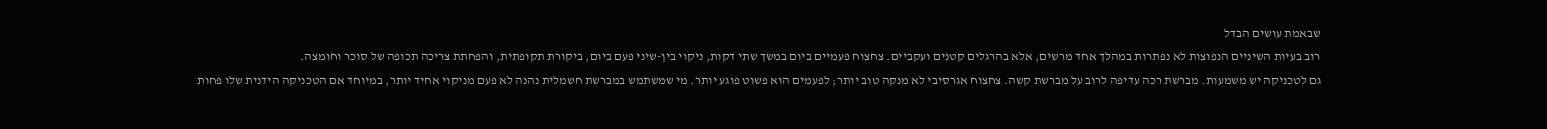שבאמת עושים הבדל
רוב בעיות השיניים הנפוצות לא נפתרות במהלך אחד מרשים, אלא בהרגלים קטנים ועקביים. צחצוח פעמיים ביום במשך שתי דקות, ניקוי בין-שיני פעם ביום, ביקורת תקופתית, והפחתת צריכה תכופה של סוכר וחומצה.
גם לטכניקה יש משמעות. מברשת רכה עדיפה לרוב על מברשת קשה. צחצוח אגרסיבי לא מנקה טוב יותר; לפעמים הוא פשוט פוגע יותר. מי שמשתמש במברשת חשמלית נהנה לא פעם מניקוי אחיד יותר, במיוחד אם הטכניקה הידנית שלו פחות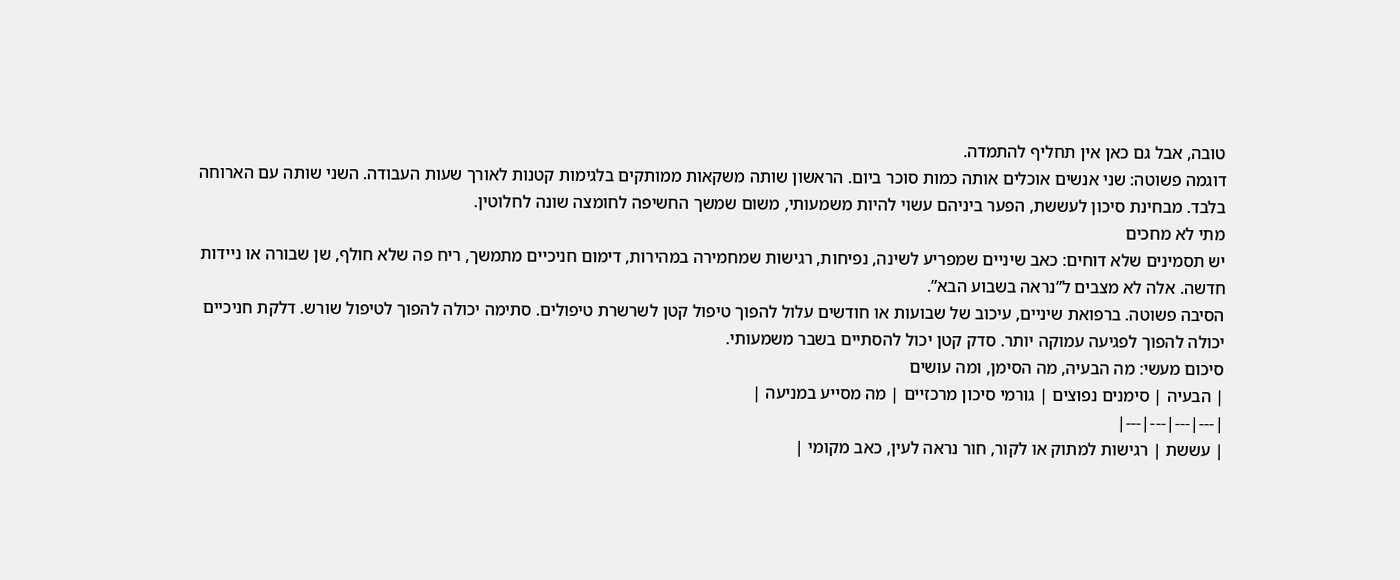טובה, אבל גם כאן אין תחליף להתמדה.
דוגמה פשוטה: שני אנשים אוכלים אותה כמות סוכר ביום. הראשון שותה משקאות ממותקים בלגימות קטנות לאורך שעות העבודה. השני שותה עם הארוחה בלבד. מבחינת סיכון לעששת, הפער ביניהם עשוי להיות משמעותי, משום שמשך החשיפה לחומצה שונה לחלוטין.
מתי לא מחכים
יש תסמינים שלא דוחים: כאב שיניים שמפריע לשינה, נפיחות, רגישות שמחמירה במהירות, דימום חניכיים מתמשך, ריח פה שלא חולף, שן שבורה או ניידות חדשה. אלה לא מצבים ל”נראה בשבוע הבא”.
הסיבה פשוטה. ברפואת שיניים, עיכוב של שבועות או חודשים עלול להפוך טיפול קטן לשרשרת טיפולים. סתימה יכולה להפוך לטיפול שורש. דלקת חניכיים יכולה להפוך לפגיעה עמוקה יותר. סדק קטן יכול להסתיים בשבר משמעותי.
סיכום מעשי: מה הבעיה, מה הסימן, ומה עושים
| הבעיה | סימנים נפוצים | גורמי סיכון מרכזיים | מה מסייע במניעה |
|---|---|---|---|
| עששת | רגישות למתוק או לקור, חור נראה לעין, כאב מקומי |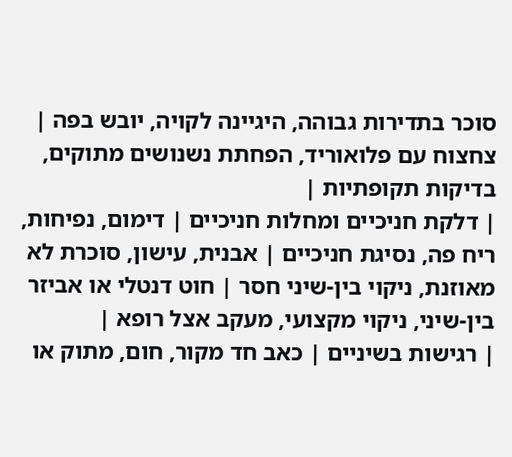סוכר בתדירות גבוהה, היגיינה לקויה, יובש בפה | צחצוח עם פלואוריד, הפחתת נשנושים מתוקים, בדיקות תקופתיות |
| דלקת חניכיים ומחלות חניכיים | דימום, נפיחות, ריח פה, נסיגת חניכיים | אבנית, עישון, סוכרת לא מאוזנת, ניקוי בין-שיני חסר | חוט דנטלי או אביזר בין-שיני, ניקוי מקצועי, מעקב אצל רופא |
| רגישות בשיניים | כאב חד מקור, חום, מתוק או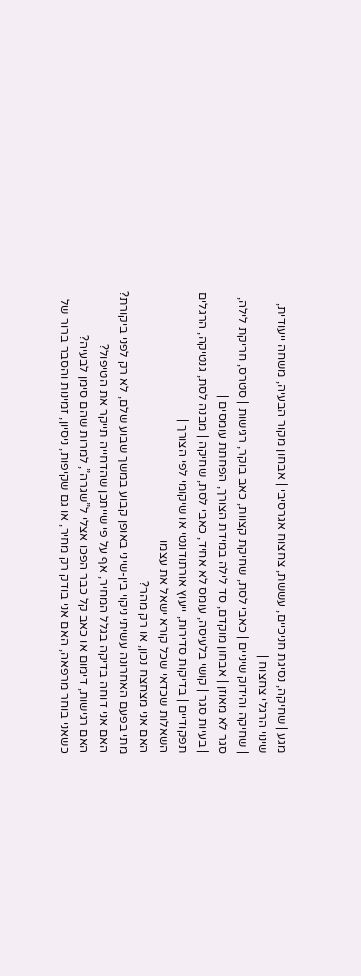מגע | שחיקה, נסיגת חניכיים, עששת, צחצוח אגרסיבי | אבחון מקור הבעיה, משחה ייעודית, שינוי הרגלי צחצוח |
| שחיקה והידוק שיניים | כאבי לסת, שחיקת קצוות, כאב בוקר, רגישות | סטרס, חריקת לילה, סגר לא מאוזן | אבחון מוקדם, סד לילה במידת הצורך, הפחתת עומסים |
| בעיות סגר | קושי בלעיסה, עומס לא אחיד, כאבי לסת, שחיקה | מבנה לסת, גנטיקה, הרגלים תפקודיים | בדיקות סדירות, ייעוץ אורתודונטי או שיקומי לפי הצורך |
השאלות שכדאי שכל קורא ישאל את עצמו
האם אני מצחצח נכון, או רק מהר?
מתי בפעם האחרונה עשיתי ניקוי בין-שיני באופן קבוע במשך שבוע שלם, לא רק לפני ביקורת?
האם אני דוחה בדיקה בגלל המחיר, אף על פי שייתכן שהדחייה תייקר את הטיפול?
האם רגישות, דימום או כאב קל כבר הפכו אצלי ל”שגרה”, למרות שהם סימן לבעיה?
כשאני בוחר מרפאה, האם אני בודק רק מחיר, או גם שקיפות, ניסיון, זמינות והסבר ברור של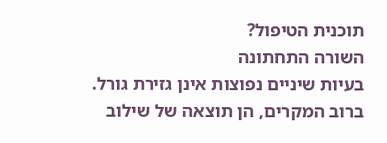תוכנית הטיפול?
השורה התחתונה
בעיות שיניים נפוצות אינן גזירת גורל. ברוב המקרים, הן תוצאה של שילוב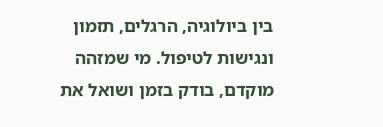בין ביולוגיה, הרגלים, תזמון ונגישות לטיפול. מי שמזהה מוקדם, בודק בזמן ושואל את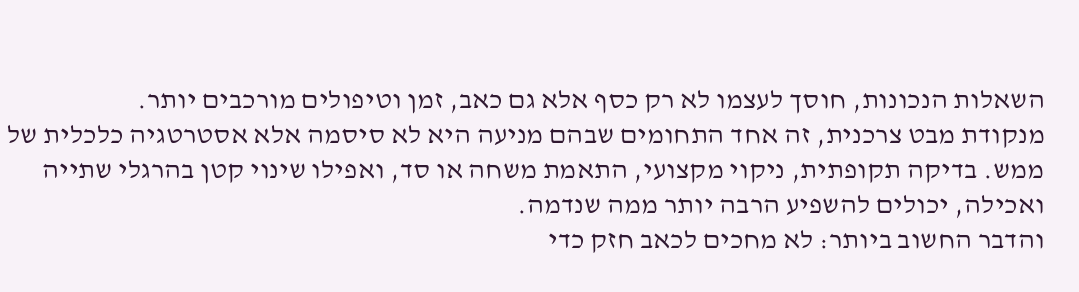השאלות הנכונות, חוסך לעצמו לא רק כסף אלא גם כאב, זמן וטיפולים מורכבים יותר.
מנקודת מבט צרכנית, זה אחד התחומים שבהם מניעה היא לא סיסמה אלא אסטרטגיה כלכלית של ממש. בדיקה תקופתית, ניקוי מקצועי, התאמת משחה או סד, ואפילו שינוי קטן בהרגלי שתייה ואכילה, יכולים להשפיע הרבה יותר ממה שנדמה.
והדבר החשוב ביותר: לא מחכים לכאב חזק כדי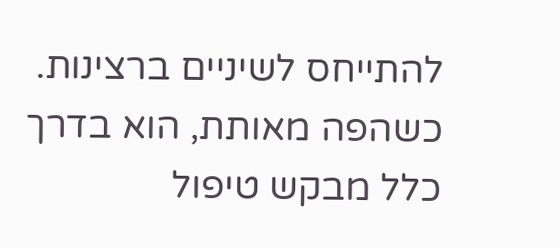להתייחס לשיניים ברצינות. כשהפה מאותת, הוא בדרך כלל מבקש טיפול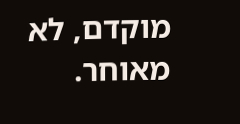מוקדם, לא מאוחר.